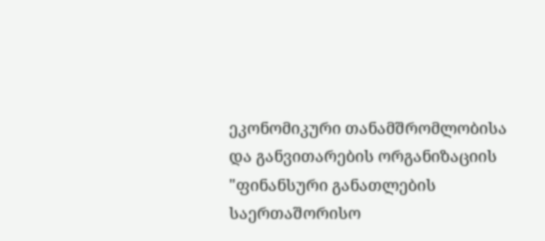ეკონომიკური თანამშრომლობისა და განვითარების ორგანიზაციის "ფინანსური განათლების
საერთაშორისო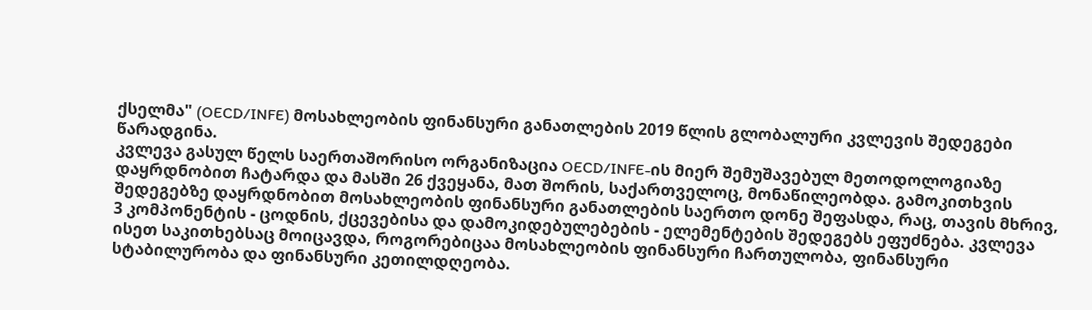ქსელმა" (OECD/INFE) მოსახლეობის ფინანსური განათლების 2019 წლის გლობალური კვლევის შედეგები წარადგინა.
კვლევა გასულ წელს საერთაშორისო ორგანიზაცია OECD/INFE-ის მიერ შემუშავებულ მეთოდოლოგიაზე დაყრდნობით ჩატარდა და მასში 26 ქვეყანა, მათ შორის, საქართველოც, მონაწილეობდა. გამოკითხვის შედეგებზე დაყრდნობით მოსახლეობის ფინანსური განათლების საერთო დონე შეფასდა, რაც, თავის მხრივ, 3 კომპონენტის - ცოდნის, ქცევებისა და დამოკიდებულებების - ელემენტების შედეგებს ეფუძნება. კვლევა ისეთ საკითხებსაც მოიცავდა, როგორებიცაა მოსახლეობის ფინანსური ჩართულობა, ფინანსური სტაბილურობა და ფინანსური კეთილდღეობა.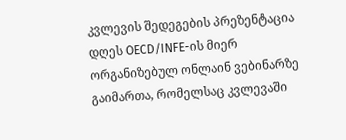კვლევის შედეგების პრეზენტაცია დღეს OECD/INFE-ის მიერ ორგანიზებულ ონლაინ ვებინარზე გაიმართა, რომელსაც კვლევაში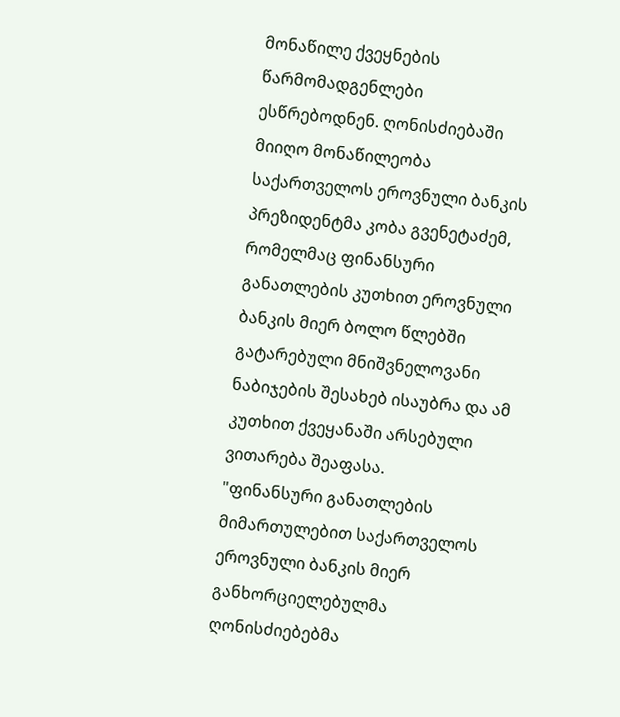მონაწილე ქვეყნების წარმომადგენლები ესწრებოდნენ. ღონისძიებაში მიიღო მონაწილეობა საქართველოს ეროვნული ბანკის პრეზიდენტმა კობა გვენეტაძემ, რომელმაც ფინანსური განათლების კუთხით ეროვნული ბანკის მიერ ბოლო წლებში გატარებული მნიშვნელოვანი ნაბიჯების შესახებ ისაუბრა და ამ კუთხით ქვეყანაში არსებული ვითარება შეაფასა.
"ფინანსური განათლების მიმართულებით საქართველოს ეროვნული ბანკის მიერ განხორციელებულმა ღონისძიებებმა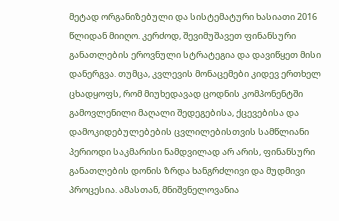მეტად ორგანიზებული და სისტემატური ხასიათი 2016 წლიდან მიიღო. კერძოდ, შევიმუშავეთ ფინანსური განათლების ეროვნული სტრატეგია და დავიწყეთ მისი დანერგვა. თუმცა, კვლევის მონაცემები კიდევ ერთხელ ცხადყოფს, რომ მიუხედავად ცოდნის კომპონენტში გამოვლენილი მაღალი შედეგებისა, ქცევებისა და დამოკიდებულებების ცვლილებისთვის სამწლიანი პერიოდი საკმარისი ნამდვილად არ არის, ფინანსური განათლების დონის ზრდა ხანგრძლივი და მუდმივი პროცესია. ამასთან, მნიშვნელოვანია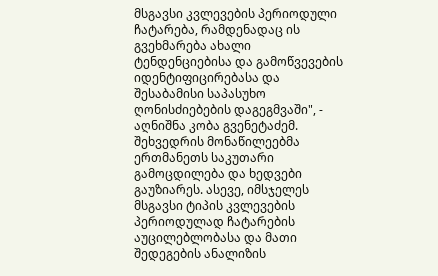მსგავსი კვლევების პერიოდული ჩატარება, რამდენადაც ის გვეხმარება ახალი ტენდენციებისა და გამოწვევების იდენტიფიცირებასა და შესაბამისი საპასუხო ღონისძიებების დაგეგმვაში", - აღნიშნა კობა გვენეტაძემ.
შეხვედრის მონაწილეებმა ერთმანეთს საკუთარი გამოცდილება და ხედვები გაუზიარეს. ასევე, იმსჯელეს მსგავსი ტიპის კვლევების პერიოდულად ჩატარების აუცილებლობასა და მათი შედეგების ანალიზის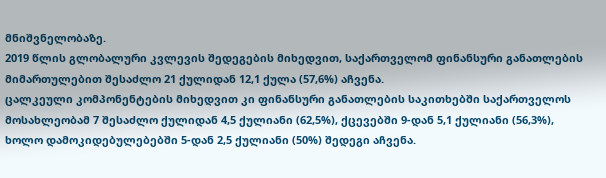მნიშვნელობაზე.
2019 წლის გლობალური კვლევის შედეგების მიხედვით, საქართველომ ფინანსური განათლების მიმართულებით შესაძლო 21 ქულიდან 12,1 ქულა (57,6%) აჩვენა.
ცალკეული კომპონენტების მიხედვით კი ფინანსური განათლების საკითხებში საქართველოს მოსახლეობამ 7 შესაძლო ქულიდან 4,5 ქულიანი (62,5%), ქცევებში 9-დან 5,1 ქულიანი (56,3%), ხოლო დამოკიდებულებებში 5-დან 2,5 ქულიანი (50%) შედეგი აჩვენა.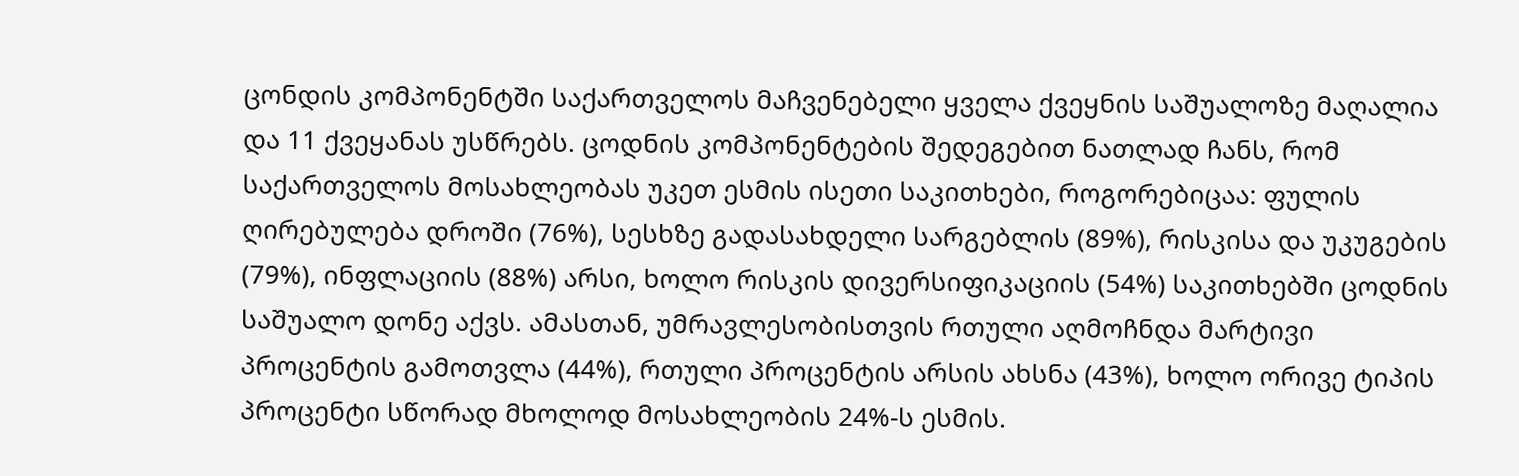ცონდის კომპონენტში საქართველოს მაჩვენებელი ყველა ქვეყნის საშუალოზე მაღალია და 11 ქვეყანას უსწრებს. ცოდნის კომპონენტების შედეგებით ნათლად ჩანს, რომ საქართველოს მოსახლეობას უკეთ ესმის ისეთი საკითხები, როგორებიცაა: ფულის ღირებულება დროში (76%), სესხზე გადასახდელი სარგებლის (89%), რისკისა და უკუგების (79%), ინფლაციის (88%) არსი, ხოლო რისკის დივერსიფიკაციის (54%) საკითხებში ცოდნის საშუალო დონე აქვს. ამასთან, უმრავლესობისთვის რთული აღმოჩნდა მარტივი პროცენტის გამოთვლა (44%), რთული პროცენტის არსის ახსნა (43%), ხოლო ორივე ტიპის პროცენტი სწორად მხოლოდ მოსახლეობის 24%-ს ესმის.